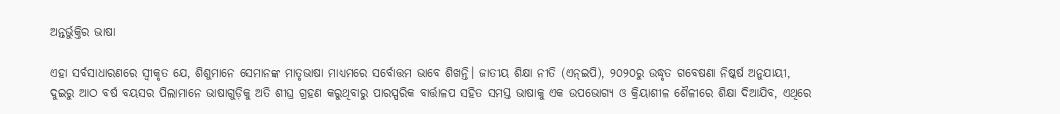ଅନ୍ତର୍ଭୁକ୍ତିର ଭାଷା

ଏହା ସର୍ବସାଧାରଣରେ ସ୍ବୀକୃତ ଯେ, ଶିଶୁମାନେ ସେମାନଙ୍କ ମାତୃଭାଷା ମାଧ୍ୟମରେ ସର୍ବୋତ୍ତମ ଭାବେ ଶିଖନ୍ତି। ଜାତୀୟ ଶିକ୍ଷା ନୀତି (ଏନ୍‌ଇପି), ୨୦୨୦ରୁ ଉଦ୍ଧୃତ ଗବେଷଣା ନିଷ୍କର୍ଷ ଅନୁଯାୟୀ, ଦୁଇରୁ ଆଠ ବର୍ଷ ବୟସର ପିଲାମାନେ ଭାଷାଗୁଡ଼ିକୁ ଅତି ଶୀଘ୍ର ଗ୍ରହଣ କରୁଥିବାରୁ ପାରସ୍ପରିକ ବାର୍ତ୍ତାଳପ ସହିତ ସମସ୍ତ ଭାଷାକୁ ଏକ ଉପଭୋଗ୍ୟ ଓ କ୍ରିୟାଶୀଳ ଶୈଳୀରେ ଶିକ୍ଷା ଦିଆଯିବ, ଏଥିରେ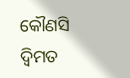କୌଣସି ଦ୍ୱିମତ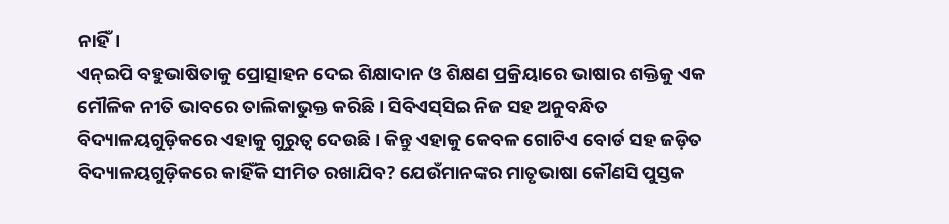ନାହିଁ।
ଏନ୍‌ଇପି ବହୁଭାଷିତାକୁ ପ୍ରୋତ୍ସାହନ ଦେଇ ଶିକ୍ଷାଦାନ ଓ ଶିକ୍ଷଣ ପ୍ରକ୍ରିୟାରେ ଭାଷାର ଶକ୍ତିକୁ ଏକ ମୌଳିକ ନୀତି ଭାବରେ ତାଲିକାଭୁକ୍ତ କରିଛି। ସିବିଏସ୍‌ସିଇ ନିଜ ସହ ଅନୁବନ୍ଧିତ ବିଦ୍ୟାଳୟଗୁଡ଼ିକରେ ଏହାକୁ ଗୁରୁତ୍ୱ ଦେଉଛି। କିନ୍ତୁ ଏହାକୁ କେବଳ ଗୋଟିଏ ବୋର୍ଡ ସହ ଜଡ଼ିତ ବିଦ୍ୟାଳୟଗୁଡ଼ିକରେ କାହିଁକି ସୀମିତ ରଖାଯିବ? ଯେଉଁମାନଙ୍କର ମାତୃଭାଷା କୌଣସି ପୁସ୍ତକ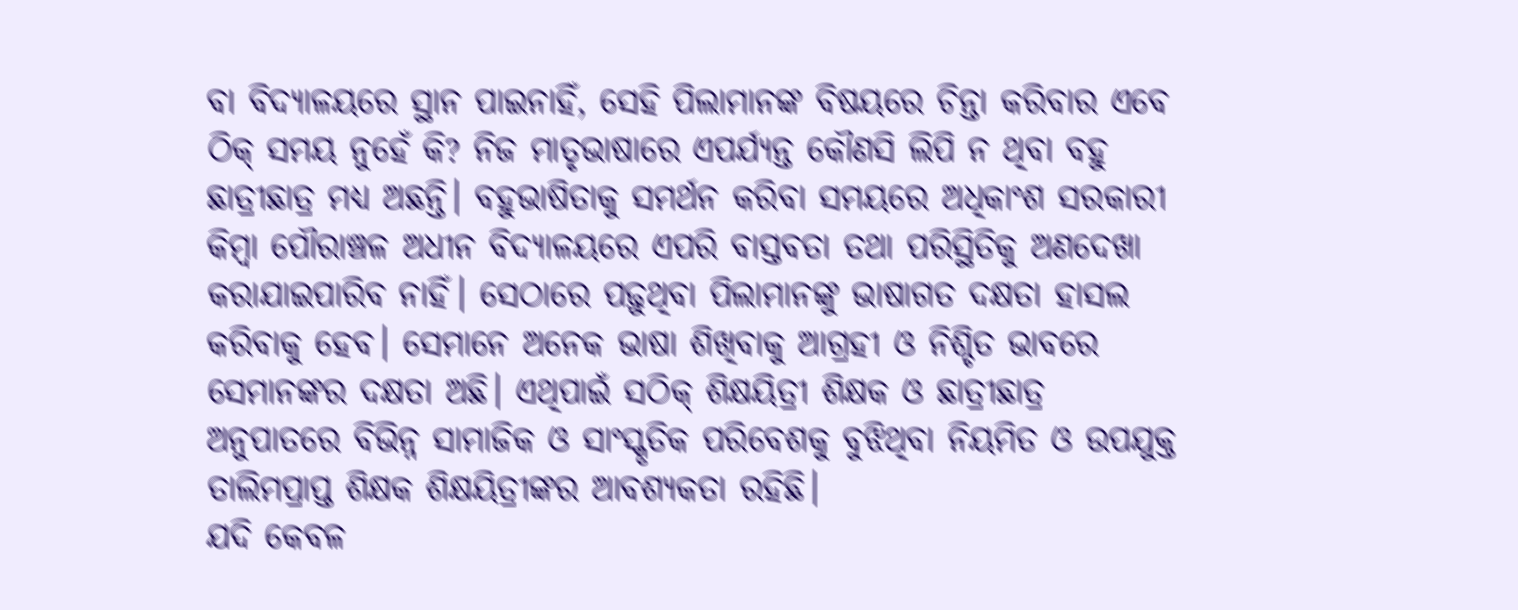ବା ବିଦ୍ୟାଳୟରେ ସ୍ଥାନ ପାଇନାହିଁ, ସେହି ପିଲାମାନଙ୍କ ବିଷୟରେ ଚିନ୍ତା କରିବାର ଏବେ ଠିକ୍‌ ସମୟ ନୁହେଁ କି? ନିଜ ମାତୃଭାଷାରେ ଏପର୍ଯ୍ୟନ୍ତ କୌଣସି ଲିପି ନ ଥିବା ବହୁ ଛାତ୍ରୀଛାତ୍ର ମଧ୍ୟ ଅଛନ୍ତି। ବହୁଭାଷିତାକୁ ସମର୍ଥନ କରିବା ସମୟରେ ଅଧିକାଂଶ ସରକାରୀ କିମ୍ବା ପୌରାଞ୍ଚଳ ଅଧୀନ ବିଦ୍ୟାଳୟରେ ଏପରି ବାସ୍ତବତା ତଥା ପରିସ୍ଥିତିକୁ ଅଣଦେଖା କରାଯାଇପାରିବ ନାହିଁ। ସେଠାରେ ପଢ଼ୁଥିବା ପିଲାମାନଙ୍କୁ ଭାଷାଗତ ଦକ୍ଷତା ହାସଲ କରିବାକୁ ହେବ। ସେମାନେ ଅନେକ ଭାଷା ଶିଖିବାକୁ ଆଗ୍ରହୀ ଓ ନିଶ୍ଚିତ ଭାବରେ ସେମାନଙ୍କର ଦକ୍ଷତା ଅଛି। ଏଥିପାଇଁ ସଠିକ୍‌ ଶିକ୍ଷୟିତ୍ରୀ ଶିକ୍ଷକ ଓ ଛାତ୍ରୀଛାତ୍ର ଅନୁପାତରେ ବିଭିନ୍ନ ସାମାଜିକ ଓ ସାଂସ୍କୃତିକ ପରିବେଶକୁ ବୁଝିଥିବା ନିୟମିତ ଓ ଉପଯୁକ୍ତ ତାଲିମପ୍ରାପ୍ତ ଶିକ୍ଷକ ଶିକ୍ଷୟିତ୍ରୀଙ୍କର ଆବଶ୍ୟକତା ରହିଛି।
ଯଦି କେବଳ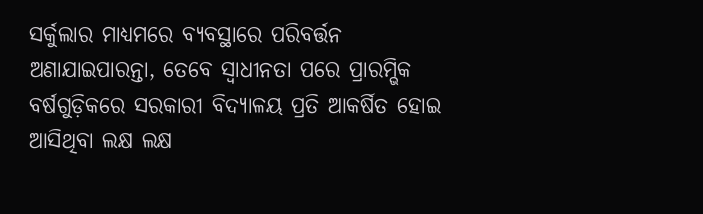ସର୍କୁଲାର ମାଧ୍ୟମରେ ବ୍ୟବସ୍ଥାରେ ପରିବର୍ତ୍ତନ ଅଣାଯାଇପାରନ୍ତା, ତେବେ ସ୍ବାଧୀନତା ପରେ ପ୍ରାରମ୍ଭିକ ବର୍ଷଗୁଡ଼ିକରେ ସରକାରୀ ବିଦ୍ୟାଳୟ ପ୍ରତି ଆକର୍ଷିତ ହୋଇ ଆସିଥିବା ଲକ୍ଷ ଲକ୍ଷ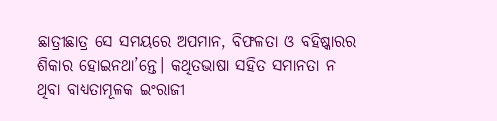ଛାତ୍ରୀଛାତ୍ର ସେ ସମୟରେ ଅପମାନ, ବିଫଳତା ଓ ବହିଷ୍କାରର ଶିକାର ହୋଇନଥା’ନ୍ତେ। କଥିତଭାଷା ସହିତ ସମାନତା ନ ଥିବା ବାଧ୍ୟତାମୂଳକ ଇଂରାଜୀ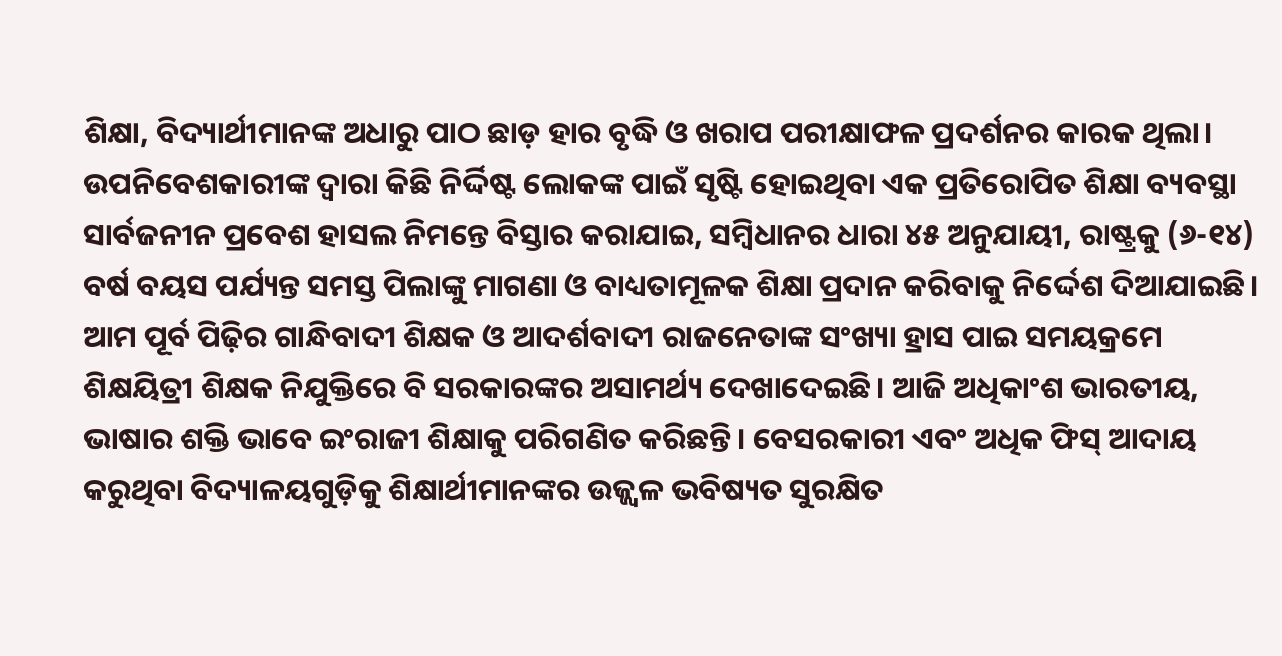ଶିକ୍ଷା, ବିଦ୍ୟାର୍ଥୀମାନଙ୍କ ଅଧାରୁ ପାଠ ଛାଡ଼ ହାର ବୃଦ୍ଧି ଓ ଖରାପ ପରୀକ୍ଷାଫଳ ପ୍ରଦର୍ଶନର କାରକ ଥିଲା। ଉପନିବେଶକାରୀଙ୍କ ଦ୍ୱାରା କିଛି ନିର୍ଦ୍ଦିଷ୍ଟ ଲୋକଙ୍କ ପାଇଁ ସୃଷ୍ଟି ହୋଇଥିବା ଏକ ପ୍ରତିରୋପିତ ଶିକ୍ଷା ବ୍ୟବସ୍ଥା ସାର୍ବଜନୀନ ପ୍ରବେଶ ହାସଲ ନିମନ୍ତେ ବିସ୍ତାର କରାଯାଇ, ସମ୍ବିଧାନର ଧାରା ୪୫ ଅନୁଯାୟୀ, ରାଷ୍ଟ୍ରକୁ (୬-୧୪) ବର୍ଷ ବୟସ ପର୍ଯ୍ୟନ୍ତ ସମସ୍ତ ପିଲାଙ୍କୁ ମାଗଣା ଓ ବାଧ୍ୟତାମୂଳକ ଶିକ୍ଷା ପ୍ରଦାନ କରିବାକୁ ନିର୍ଦ୍ଦେଶ ଦିଆଯାଇଛି।
ଆମ ପୂର୍ବ ପିଢ଼ିର ଗାନ୍ଧିବାଦୀ ଶିକ୍ଷକ ଓ ଆଦର୍ଶବାଦୀ ରାଜନେତାଙ୍କ ସଂଖ୍ୟା ହ୍ରାସ ପାଇ ସମୟକ୍ରମେ ଶିକ୍ଷୟିତ୍ରୀ ଶିକ୍ଷକ ନିଯୁକ୍ତିରେ ବି ସରକାରଙ୍କର ଅସାମର୍ଥ୍ୟ ଦେଖାଦେଇଛି। ଆଜି ଅଧିକାଂଶ ଭାରତୀୟ, ଭାଷାର ଶକ୍ତି ଭାବେ ଇଂରାଜୀ ଶିକ୍ଷାକୁ ପରିଗଣିତ କରିଛନ୍ତି। ବେସରକାରୀ ଏବଂ ଅଧିକ ଫିସ୍‌ ଆଦାୟ କରୁଥିବା ବିଦ୍ୟାଳୟଗୁଡ଼ିକୁ ଶିକ୍ଷାର୍ଥୀମାନଙ୍କର ଉଜ୍ଜ୍ୱଳ ଭବିଷ୍ୟତ ସୁରକ୍ଷିତ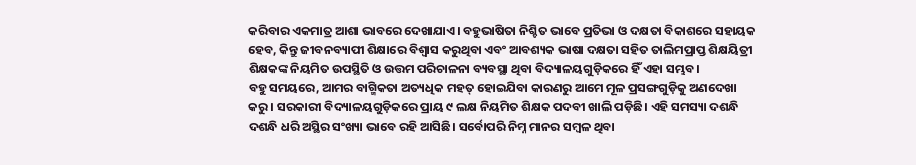କରିବାର ଏକମାତ୍ର ଆଶା ଭାବରେ ଦେଖାଯାଏ। ବହୁଭାଷିତା ନିଶ୍ଚିତ ଭାବେ ପ୍ରତିଭା ଓ ଦକ୍ଷତା ବିକାଶରେ ସହାୟକ ହେବ, କିନ୍ତୁ ଜୀବନବ୍ୟାପୀ ଶିକ୍ଷାରେ ବିଶ୍ୱାସ କରୁଥିବା ଏବଂ ଆବଶ୍ୟକ ଭାଷା ଦକ୍ଷତା ସହିତ ତାଲିମପ୍ରାପ୍ତ ଶିକ୍ଷୟିତ୍ରୀ ଶିକ୍ଷକଙ୍କ ନିୟମିତ ଉପସ୍ଥିତି ଓ ଉତ୍ତମ ପରିଚାଳନା ବ୍ୟବସ୍ଥା ଥିବା ବିଦ୍ୟାଳୟଗୁଡ଼ିକରେ ହିଁ ଏହା ସମ୍ଭବ।
ବହୁ ସମୟରେ, ଆମର ବାଗ୍ମିକତା ଅତ୍ୟଧିକ ମହତ୍‌ ହୋଇଯିବା କାରଣରୁ ଆମେ ମୂଳ ପ୍ରସଙ୍ଗଗୁଡ଼ିକୁ ଅଣଦେଖା କରୁ। ସରକାରୀ ବିଦ୍ୟାଳୟଗୁଡ଼ିକରେ ପ୍ରାୟ ୯ ଲକ୍ଷ ନିୟମିତ ଶିକ୍ଷକ ପଦବୀ ଖାଲି ପଡ଼ିଛି। ଏହି ସମସ୍ୟା ଦଶନ୍ଧି ଦଶନ୍ଧି ଧରି ଅସ୍ଥିର ସଂଖ୍ୟା ଭାବେ ରହି ଆସିଛି। ସର୍ବୋପରି ନିମ୍ନ ମାନର ସମ୍ବଳ ଥିବା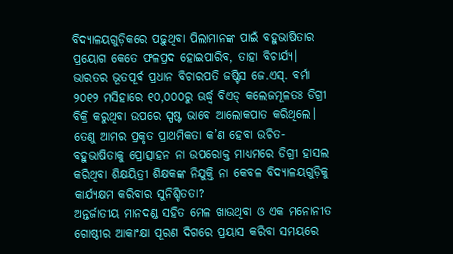ବିଦ୍ୟାଳୟଗୁଡ଼ିକରେ ପଢ଼ୁଥିବା ପିଲାମାନଙ୍କ ପାଇଁ ବହୁଭାଷିତାର ପ୍ରୟୋଗ କେତେ ଫଳପ୍ରଦ ହୋଇପାରିବ, ତାହା ବିଚାର୍ଯ୍ୟ।
ଭାରତର ଭୂତପୂର୍ବ ପ୍ରଧାନ ବିଚାରପତି ଜଷ୍ଟିସ ଜେ.ଏସ୍‌. ବର୍ମା ୨୦୧୨ ମସିହାରେ ୧୦,୦୦୦ରୁ ଊର୍ଦ୍ଧ୍ୱ ବିଏଡ୍‌ କଲେଜମୂଳତଃ ଡିଗ୍ରୀ ବିକ୍ରି କରୁଥିବା ଉପରେ ସ୍ପଷ୍ଟ ଭାବେ ଆଲୋକପାତ କରିଥିଲେ। ତେଣୁ ଆମର ପ୍ରକୃତ ପ୍ରାଥମିକତା କ’ଣ ହେବା ଉଚିତ- ବହୁଭାଷିତାକୁ ପ୍ରୋତ୍ସାହନ ନା ଉପରୋକ୍ତ ମାଧ୍ୟମରେ ଡିଗ୍ରୀ ହାସଲ କରିଥିବା ଶିକ୍ଷୟିତ୍ରୀ ଶିକ୍ଷକଙ୍କ ନିଯୁକ୍ତି ନା କେବଳ ବିଦ୍ୟାଳୟଗୁଡ଼ିକୁ କାର୍ଯ୍ୟକ୍ଷମ କରିବାର ସୁନିଶ୍ଚିତତା?
ଅନ୍ତର୍ଜାତୀୟ ମାନଦଣ୍ଡ ସହିତ ମେଳ ଖାଉଥିବା ଓ ଏକ ମନୋନୀତ ଗୋଷ୍ଠୀର ଆକାଂକ୍ଷା ପୂରଣ ଦିଗରେ ପ୍ରୟାସ କରିବା ସମୟରେ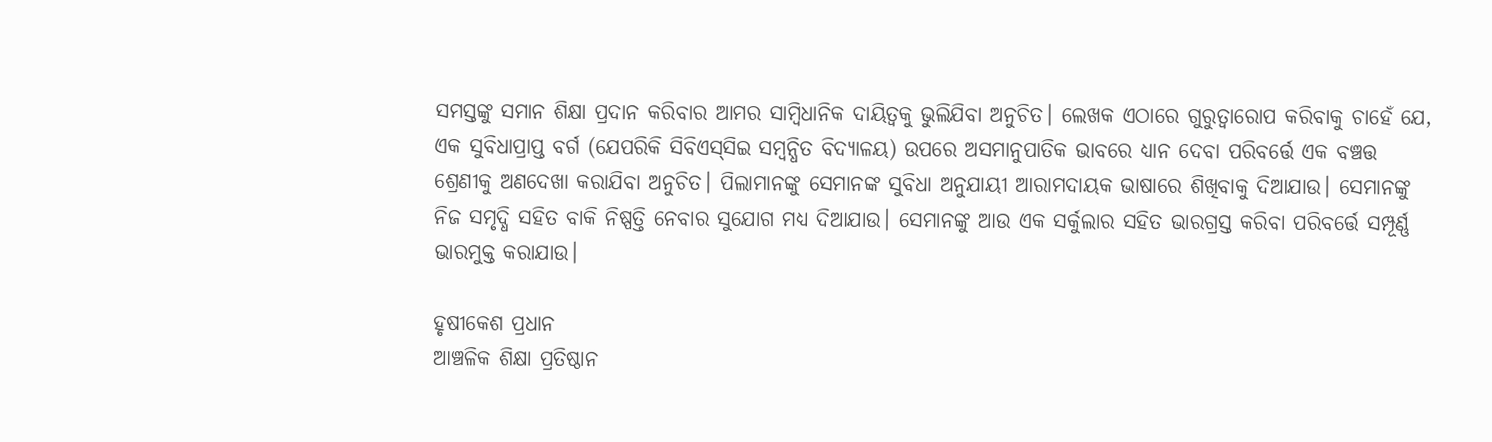ସମସ୍ତଙ୍କୁ ସମାନ ଶିକ୍ଷା ପ୍ରଦାନ କରିବାର ଆମର ସାମ୍ବିଧାନିକ ଦାୟିତ୍ୱକୁ ଭୁଲିଯିବା ଅନୁଚିତ। ଲେଖକ ଏଠାରେ ଗୁରୁତ୍ୱାରୋପ କରିବାକୁ ଚାହେଁ ଯେ, ଏକ ସୁବିଧାପ୍ରାପ୍ତ ବର୍ଗ (ଯେପରିକି ସିବିଏସ୍‌ସିଇ ସମ୍ବନ୍ଧିତ ବିଦ୍ୟାଳୟ) ଉପରେ ଅସମାନୁପାତିକ ଭାବରେ ଧ୍ୟାନ ଦେବା ପରିବର୍ତ୍ତେ ଏକ ବଞ୍ଚତ୍ତ ଶ୍ରେଣୀକୁ ଅଣଦେଖା କରାଯିବା ଅନୁଚିତ। ପିଲାମାନଙ୍କୁ ସେମାନଙ୍କ ସୁବିଧା ଅନୁଯାୟୀ ଆରାମଦାୟକ ଭାଷାରେ ଶିଖିବାକୁ ଦିଆଯାଉ। ସେମାନଙ୍କୁ ନିଜ ସମୃଦ୍ଧି ସହିତ ବାକି ନିଷ୍ପତ୍ତି ନେବାର ସୁଯୋଗ ମଧ୍ୟ ଦିଆଯାଉ। ସେମାନଙ୍କୁ ଆଉ ଏକ ସର୍କୁଲାର ସହିତ ଭାରଗ୍ରସ୍ତ କରିବା ପରିବର୍ତ୍ତେ ସମ୍ପୂର୍ଣ୍ଣ ଭାରମୁକ୍ତ କରାଯାଉ।

ହୃଷୀକେଶ ପ୍ରଧାନ
ଆଞ୍ଚଳିକ ଶିକ୍ଷା ପ୍ରତିଷ୍ଠାନ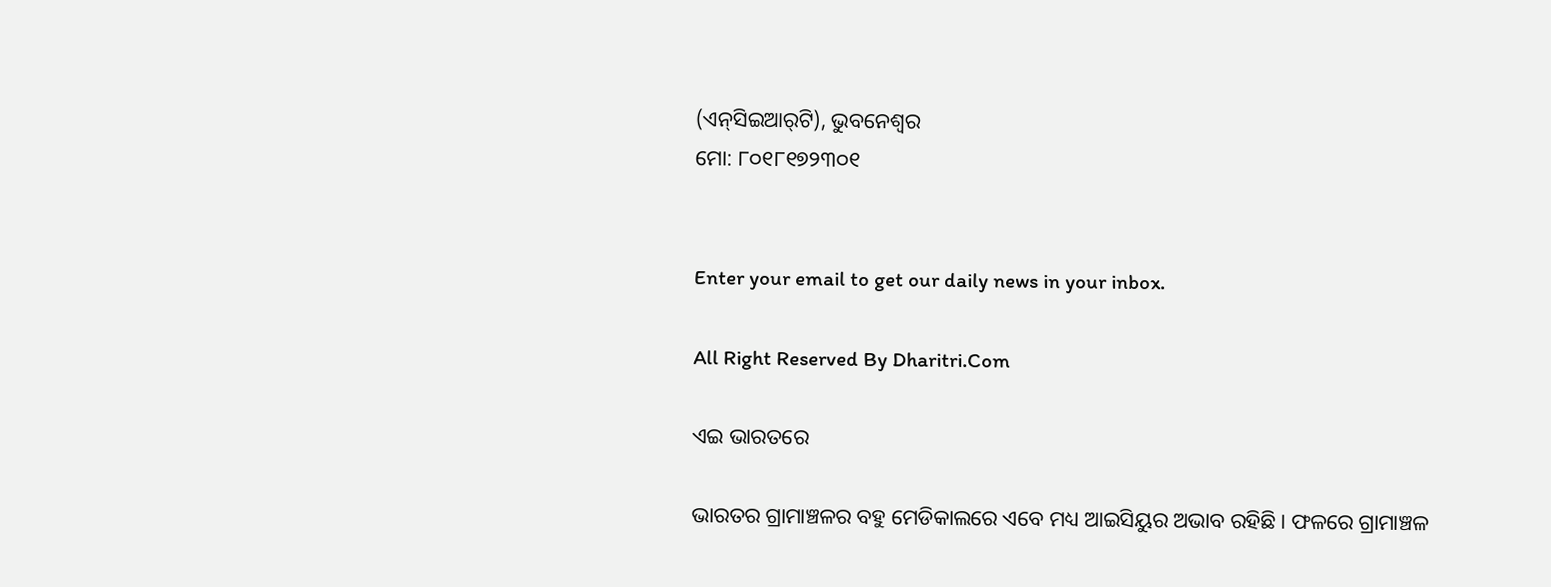(ଏନ୍‌ସିଇଆର୍‌ଟି), ଭୁବନେଶ୍ୱର
ମୋ: ୮୦୧୮୧୭୨୩୦୧


Enter your email to get our daily news in your inbox.

All Right Reserved By Dharitri.Com

ଏଇ ଭାରତରେ

ଭାରତର ଗ୍ରାମାଞ୍ଚଳର ବହୁ ମେଡିକାଲରେ ଏବେ ମଧ୍ୟ ଆଇସିୟୁର ଅଭାବ ରହିଛି। ଫଳରେ ଗ୍ରାମାଞ୍ଚଳ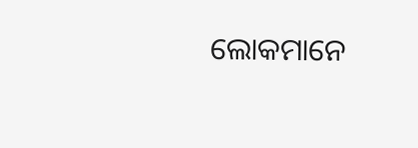ଲୋକମାନେ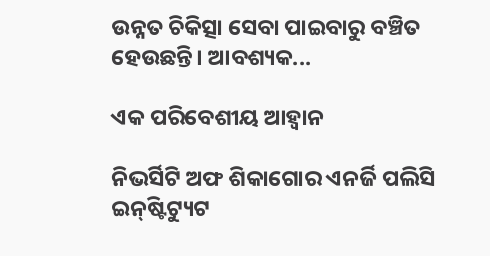ଉନ୍ନତ ଚିକିତ୍ସା ସେବା ପାଇବାରୁ ବଞ୍ଚିତ ହେଉଛନ୍ତି। ଆବଶ୍ୟକ...

ଏକ ପରିବେଶୀୟ ଆହ୍ୱାନ

ନିଭର୍ସିଟି ଅଫ ଶିକାଗୋର ଏନର୍ଜି ପଲିସି ଇନ୍‌ଷ୍ଟିଟ୍ୟୁଟ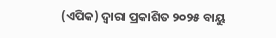(ଏପିକ) ଦ୍ୱାରା ପ୍ରକାଶିତ ୨୦୨୫ ବାୟୁ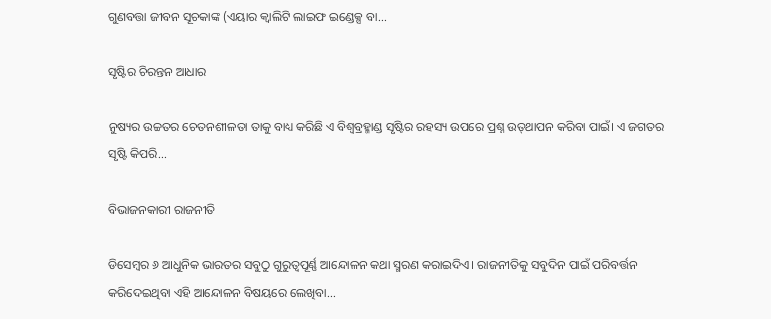ଗୁଣବତ୍ତା ଜୀବନ ସୂଚକାଙ୍କ (ଏୟାର କ୍ୱାଲିଟି ଲାଇଫ ଇଣ୍ଡେକ୍ସ ବା...

ସୃଷ୍ଟିର ଚିରନ୍ତନ ଆଧାର

ନୁଷ୍ୟର ଉଚ୍ଚତର ଚେତନଶୀଳତା ତାକୁ ବାଧ୍ୟ କରିଛି ଏ ବିଶ୍ୱବ୍ରହ୍ମାଣ୍ଡ ସୃଷ୍ଟିର ରହସ୍ୟ ଉପରେ ପ୍ରଶ୍ନ ଉତ୍‌ଥାପନ କରିବା ପାଇଁ। ଏ ଜଗତର ସୃଷ୍ଟି କିପରି...

ବିଭାଜନକାରୀ ରାଜନୀତି

ଡିସେମ୍ୱର ୬ ଆଧୁନିକ ଭାରତର ସବୁଠୁ ଗୁରୁତ୍ୱପୂର୍ଣ୍ଣ ଆନ୍ଦୋଳନ କଥା ସ୍ମରଣ କରାଇଦିଏ। ରାଜନୀତିକୁ ସବୁଦିନ ପାଇଁ ପରିବର୍ତ୍ତନ କରିଦେଇଥିବା ଏହି ଆନ୍ଦୋଳନ ବିଷୟରେ ଲେଖିବା...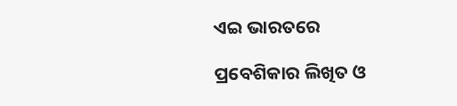ଏଇ ଭାରତରେ

ପ୍ରବେଶିକାର ଲିଖିତ ଓ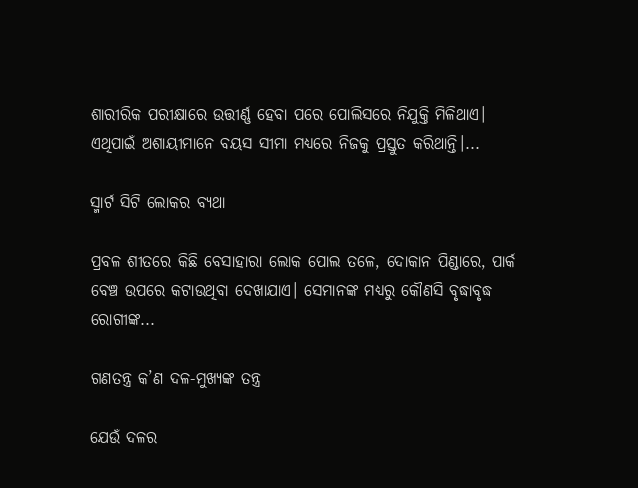ଶାରୀରିକ ପରୀକ୍ଷାରେ ଉତ୍ତୀର୍ଣ୍ଣ ହେବା ପରେ ପୋଲିସରେ ନିଯୁକ୍ତି ମିଳିଥାଏ। ଏଥିପାଇଁ ଅଶାୟୀମାନେ ବୟସ ସୀମା ମଧ୍ୟରେ ନିଜକୁ ପ୍ରସ୍ତୁତ କରିଥାନ୍ତି।...

ସ୍ମାର୍ଟ ସିଟି ଲୋକର ବ୍ୟଥା

ପ୍ରବଳ ଶୀତରେ କିଛି ବେସାହାରା ଲୋକ ପୋଲ ତଳେ, ଦୋକାନ ପିଣ୍ଡାରେ, ପାର୍କ ବେଞ୍ଚ ଉପରେ କଟାଉଥିବା ଦେଖାଯାଏ। ସେମାନଙ୍କ ମଧ୍ୟରୁ କୌଣସି ବୃଦ୍ଧାବୃଦ୍ଧ ରୋଗୀଙ୍କ...

ଗଣତନ୍ତ୍ର କ’ଣ ଦଳ-ମୁଖ୍ୟଙ୍କ ତନ୍ତ୍ର

ଯେଉଁ ଦଳର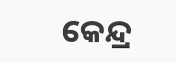କେନ୍ଦ୍ର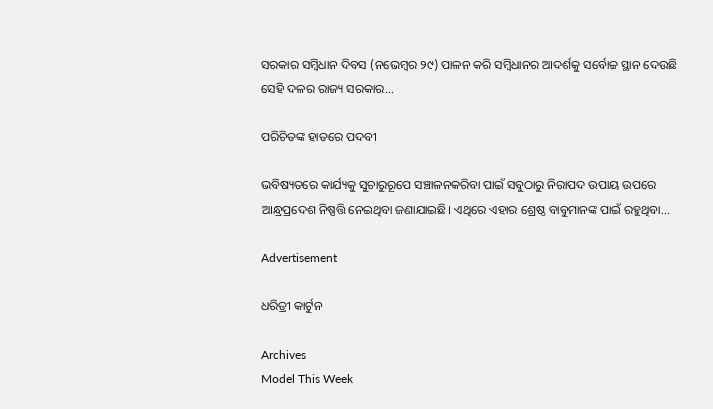ସରକାର ସମ୍ବିଧାନ ଦିବସ (ନଭେମ୍ବର ୨୯) ପାଳନ କରି ସମ୍ବିଧାନର ଆଦର୍ଶକୁ ସର୍ବୋଚ୍ଚ ସ୍ଥାନ ଦେଉଛି ସେହି ଦଳର ରାଜ୍ୟ ସରକାର...

ପରିଚିତଙ୍କ ହାତରେ ପଦବୀ

ଭବିଷ୍ୟତରେ କାର୍ଯ୍ୟକୁ ସୁଚାରୁରୂପେ ସଞ୍ଚାଳନକରିବା ପାଇଁ ସବୁଠାରୁ ନିରାପଦ ଉପାୟ ଉପରେ ଆନ୍ଧ୍ରପ୍ରଦେଶ ନିଷ୍ପତ୍ତି ନେଇଥିବା ଜଣାଯାଇଛି। ଏଥିରେ ଏହାର ଶ୍ରେଷ୍ଠ ବାବୁମାନଙ୍କ ପାଇଁ ରହୁଥିବା...

Advertisement

ଧରିତ୍ରୀ କାର୍ଟୁନ

Archives
Model This Week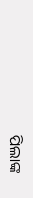ପିଲାଙ୍କ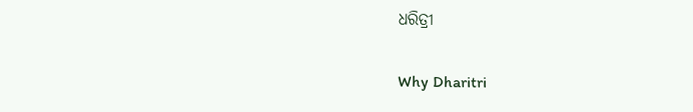ଧରିତ୍ରୀ

Why Dharitri